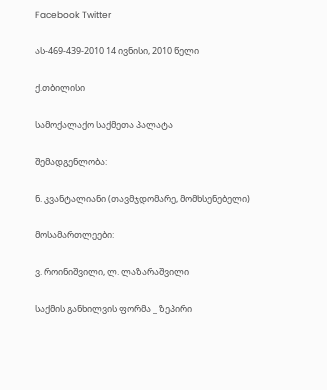Facebook Twitter

ას-469-439-2010 14 ივნისი, 2010 წელი

ქ.თბილისი

სამოქალაქო საქმეთა პალატა

შემადგენლობა:

ნ. კვანტალიანი (თავმჯდომარე, მომხსენებელი)

მოსამართლეები:

ვ. როინიშვილი, ლ. ლაზარაშვილი

საქმის განხილვის ფორმა _ ზეპირი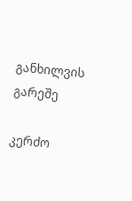განხილვის გარეშე

კერძო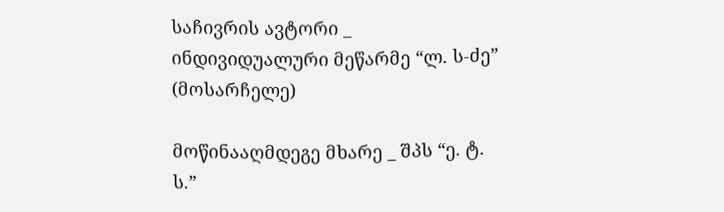საჩივრის ავტორი _ ინდივიდუალური მეწარმე “ლ. ს-ძე” (მოსარჩელე)

მოწინააღმდეგე მხარე _ შპს “ე. ტ. ს.”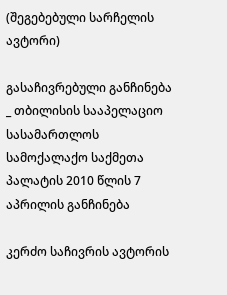(შეგებებული სარჩელის ავტორი)

გასაჩივრებული განჩინება _ თბილისის სააპელაციო სასამართლოს სამოქალაქო საქმეთა პალატის 2010 წლის 7 აპრილის განჩინება

კერძო საჩივრის ავტორის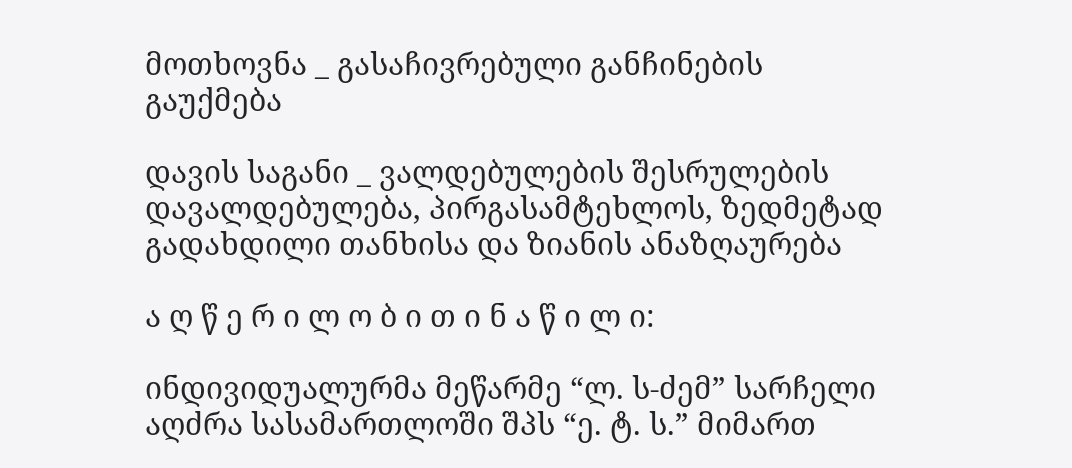მოთხოვნა _ გასაჩივრებული განჩინების გაუქმება

დავის საგანი _ ვალდებულების შესრულების დავალდებულება, პირგასამტეხლოს, ზედმეტად გადახდილი თანხისა და ზიანის ანაზღაურება

ა ღ წ ე რ ი ლ ო ბ ი თ ი ნ ა წ ი ლ ი:

ინდივიდუალურმა მეწარმე “ლ. ს-ძემ” სარჩელი აღძრა სასამართლოში შპს “ე. ტ. ს.” მიმართ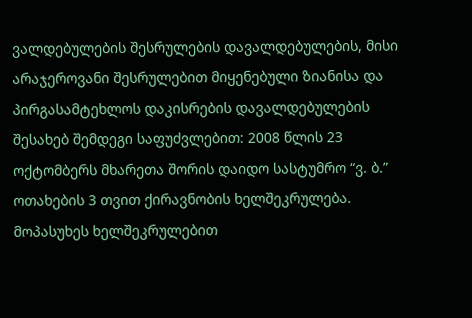ვალდებულების შესრულების დავალდებულების, მისი არაჯეროვანი შესრულებით მიყენებული ზიანისა და პირგასამტეხლოს დაკისრების დავალდებულების შესახებ შემდეგი საფუძვლებით: 2008 წლის 23 ოქტომბერს მხარეთა შორის დაიდო სასტუმრო “ვ. ბ.” ოთახების 3 თვით ქირავნობის ხელშეკრულება. მოპასუხეს ხელშეკრულებით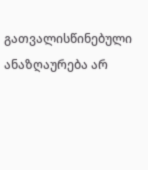გათვალისწინებული ანაზღაურება არ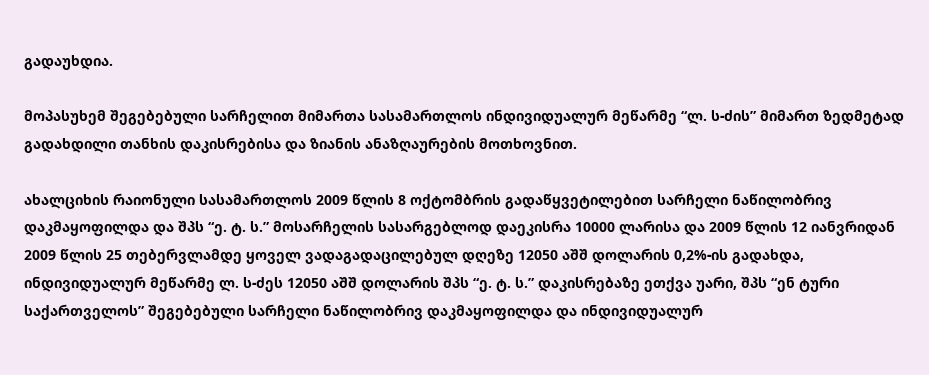გადაუხდია.

მოპასუხემ შეგებებული სარჩელით მიმართა სასამართლოს ინდივიდუალურ მეწარმე “ლ. ს-ძის” მიმართ ზედმეტად გადახდილი თანხის დაკისრებისა და ზიანის ანაზღაურების მოთხოვნით.

ახალციხის რაიონული სასამართლოს 2009 წლის 8 ოქტომბრის გადაწყვეტილებით სარჩელი ნაწილობრივ დაკმაყოფილდა და შპს “ე. ტ. ს.” მოსარჩელის სასარგებლოდ დაეკისრა 10000 ლარისა და 2009 წლის 12 იანვრიდან 2009 წლის 25 თებერვლამდე ყოველ ვადაგადაცილებულ დღეზე 12050 აშშ დოლარის 0,2%-ის გადახდა, ინდივიდუალურ მეწარმე ლ. ს-ძეს 12050 აშშ დოლარის შპს “ე. ტ. ს.” დაკისრებაზე ეთქვა უარი, შპს “ენ ტური საქართველოს” შეგებებული სარჩელი ნაწილობრივ დაკმაყოფილდა და ინდივიდუალურ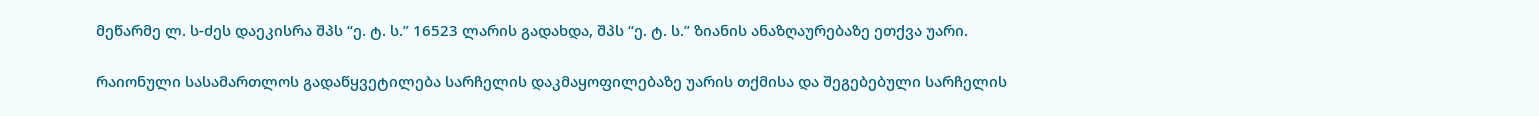მეწარმე ლ. ს-ძეს დაეკისრა შპს “ე. ტ. ს.” 16523 ლარის გადახდა, შპს “ე. ტ. ს.” ზიანის ანაზღაურებაზე ეთქვა უარი.

რაიონული სასამართლოს გადაწყვეტილება სარჩელის დაკმაყოფილებაზე უარის თქმისა და შეგებებული სარჩელის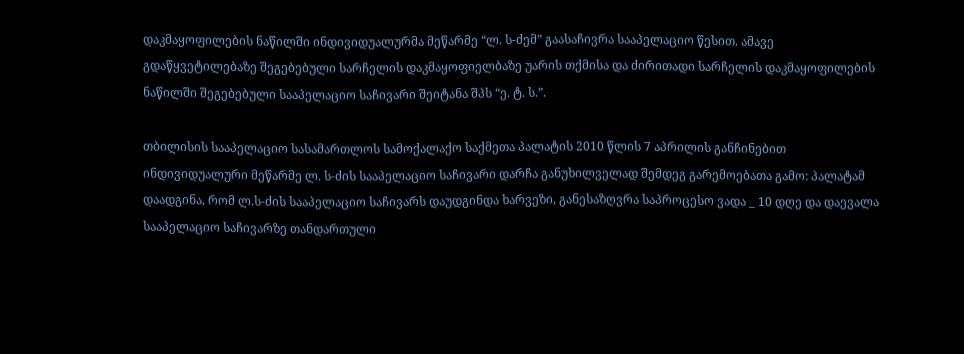დაკმაყოფილების ნაწილში ინდივიდუალურმა მეწარმე “ლ. ს-ძემ” გაასაჩივრა სააპელაციო წესით. ამავე გდაწყვეტილებაზე შეგებებული სარჩელის დაკმაყოფიელბაზე უარის თქმისა და ძირითადი სარჩელის დაკმაყოფილების ნაწილში შეგებებული სააპელაციო საჩივარი შეიტანა შპს “ე. ტ. ს.”.

თბილისის სააპელაციო სასამართლოს სამოქალაქო საქმეთა პალატის 2010 წლის 7 აპრილის განჩინებით ინდივიდუალური მეწარმე ლ. ს-ძის სააპელაციო საჩივარი დარჩა განუხილველად შემდეგ გარემოებათა გამო: პალატამ დაადგინა, რომ ლ.ს-ძის სააპელაციო საჩივარს დაუდგინდა ხარვეზი, განესაზღვრა საპროცესო ვადა _ 10 დღე და დაევალა სააპელაციო საჩივარზე თანდართული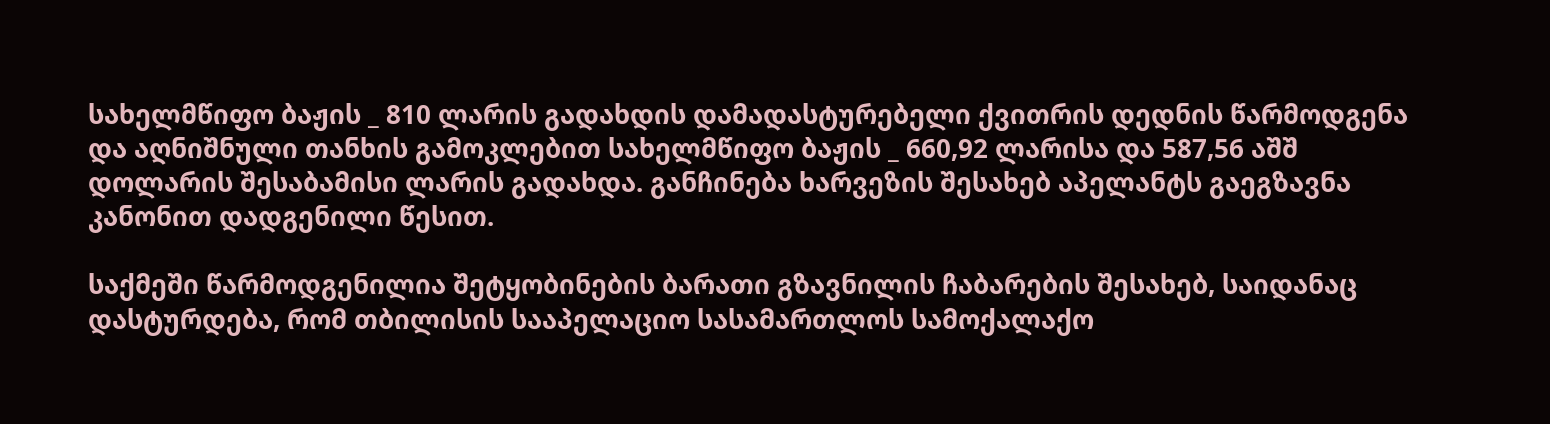სახელმწიფო ბაჟის _ 810 ლარის გადახდის დამადასტურებელი ქვითრის დედნის წარმოდგენა და აღნიშნული თანხის გამოკლებით სახელმწიფო ბაჟის _ 660,92 ლარისა და 587,56 აშშ დოლარის შესაბამისი ლარის გადახდა. განჩინება ხარვეზის შესახებ აპელანტს გაეგზავნა კანონით დადგენილი წესით.

საქმეში წარმოდგენილია შეტყობინების ბარათი გზავნილის ჩაბარების შესახებ, საიდანაც დასტურდება, რომ თბილისის სააპელაციო სასამართლოს სამოქალაქო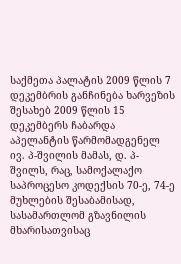საქმეთა პალატის 2009 წლის 7 დეკემბრის განჩინება ხარვეზის შესახებ 2009 წლის 15 დეკემბერს ჩაბარდა აპელანტის წარმომადგენელ ივ. პ-შვილის მამას, დ. პ-შვილს, რაც, სამოქალაქო საპროცესო კოდექსის 70-ე, 74-ე მუხლების შესაბამისად, სასამართლომ გზავნილის მხარისათვისაც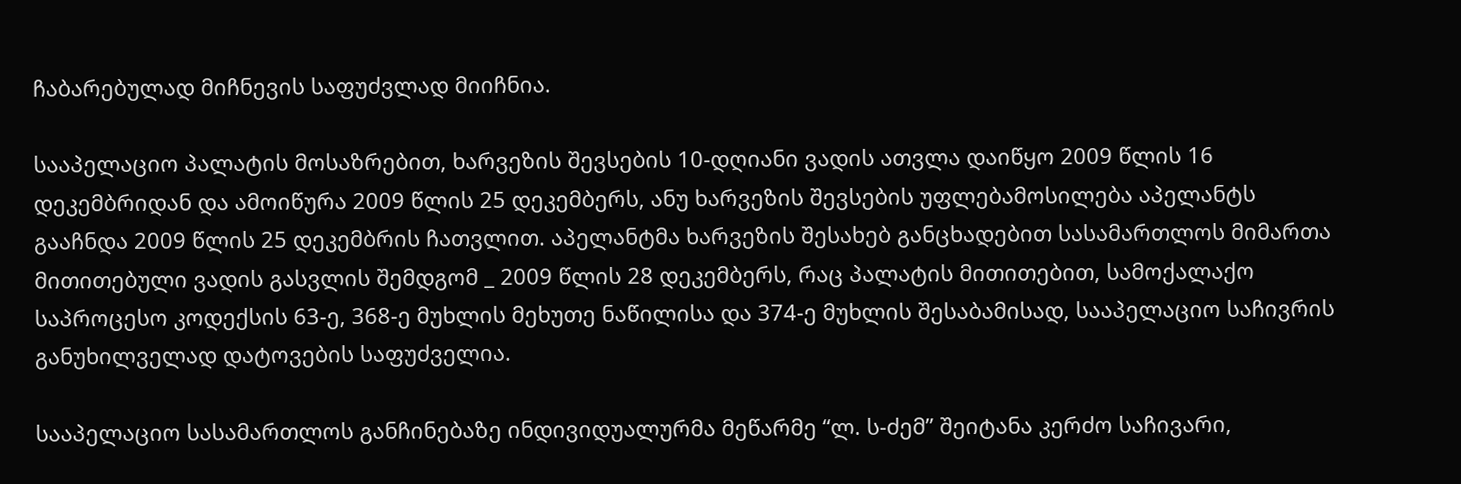ჩაბარებულად მიჩნევის საფუძვლად მიიჩნია.

სააპელაციო პალატის მოსაზრებით, ხარვეზის შევსების 10-დღიანი ვადის ათვლა დაიწყო 2009 წლის 16 დეკემბრიდან და ამოიწურა 2009 წლის 25 დეკემბერს, ანუ ხარვეზის შევსების უფლებამოსილება აპელანტს გააჩნდა 2009 წლის 25 დეკემბრის ჩათვლით. აპელანტმა ხარვეზის შესახებ განცხადებით სასამართლოს მიმართა მითითებული ვადის გასვლის შემდგომ _ 2009 წლის 28 დეკემბერს, რაც პალატის მითითებით, სამოქალაქო საპროცესო კოდექსის 63-ე, 368-ე მუხლის მეხუთე ნაწილისა და 374-ე მუხლის შესაბამისად, სააპელაციო საჩივრის განუხილველად დატოვების საფუძველია.

სააპელაციო სასამართლოს განჩინებაზე ინდივიდუალურმა მეწარმე “ლ. ს-ძემ” შეიტანა კერძო საჩივარი,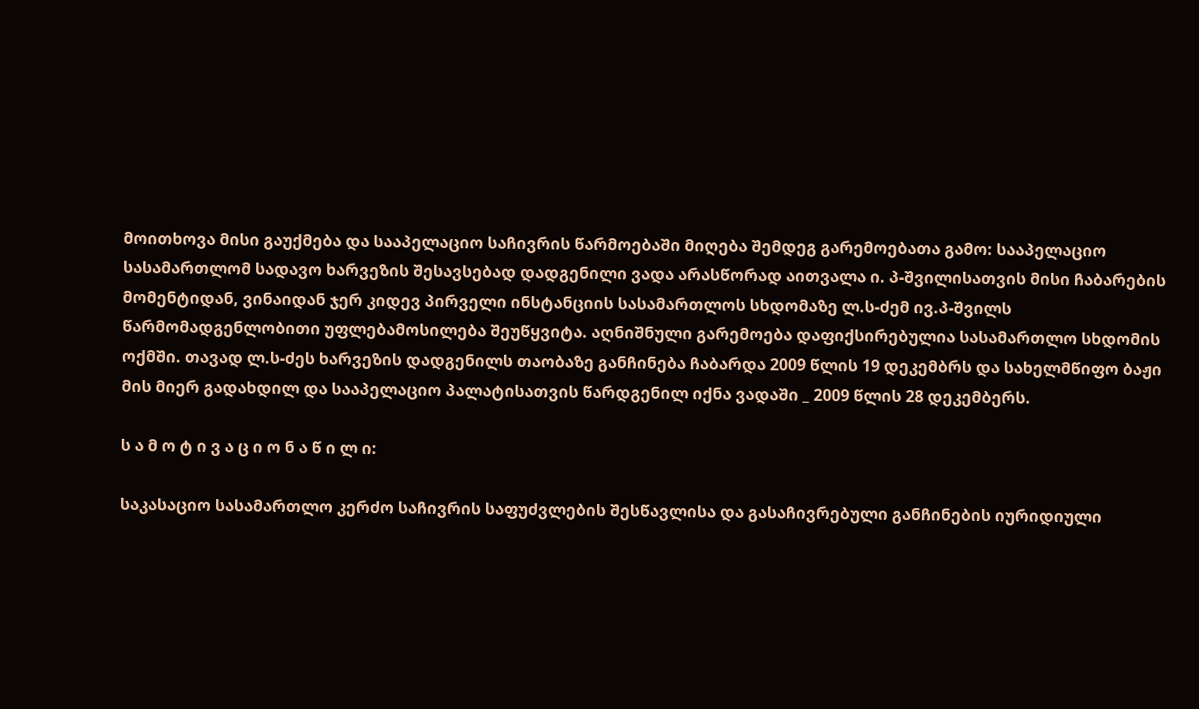მოითხოვა მისი გაუქმება და სააპელაციო საჩივრის წარმოებაში მიღება შემდეგ გარემოებათა გამო: სააპელაციო სასამართლომ სადავო ხარვეზის შესავსებად დადგენილი ვადა არასწორად აითვალა ი. პ-შვილისათვის მისი ჩაბარების მომენტიდან, ვინაიდან ჯერ კიდევ პირველი ინსტანციის სასამართლოს სხდომაზე ლ.ს-ძემ ივ.პ-შვილს წარმომადგენლობითი უფლებამოსილება შეუწყვიტა. აღნიშნული გარემოება დაფიქსირებულია სასამართლო სხდომის ოქმში. თავად ლ.ს-ძეს ხარვეზის დადგენილს თაობაზე განჩინება ჩაბარდა 2009 წლის 19 დეკემბრს და სახელმწიფო ბაჟი მის მიერ გადახდილ და სააპელაციო პალატისათვის წარდგენილ იქნა ვადაში _ 2009 წლის 28 დეკემბერს.

ს ა მ ო ტ ი ვ ა ც ი ო ნ ა წ ი ლ ი:

საკასაციო სასამართლო კერძო საჩივრის საფუძვლების შესწავლისა და გასაჩივრებული განჩინების იურიდიული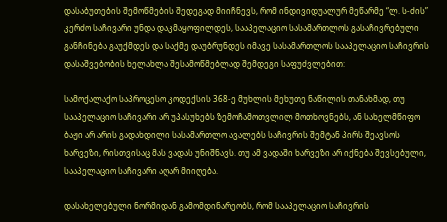დასაბუთების შემოწმების შედეგად მიიჩნევს, რომ ინდივიდუალურ მეწარმე “ლ. ს-ძის” კერძო საჩივარი უნდა დაკმაყოფილდეს, სააპელაციო სასამართლოს გასაჩივრებული განჩინება გაუქმდეს და საქმე დაუბრუნდეს იმავე სასამართლოს სააპელაციო საჩივრის დასაშვებობის ხელახლა შესამოწმებლად შემდეგი საფუძვლებით:

სამოქალაქო საპროცესო კოდექსის 368-ე მუხლის მეხუთე ნაწილის თანახმად, თუ სააპელაციო საჩივარი არ უპასუხებს ზემოჩამოთვლილ მოთხოვნებს, ან სახელმწიფო ბაჟი არ არის გადახდილი სასამართლო ავალებს საჩივრის შემტან პირს შეავსოს ხარვეზი, რისთვისაც მას ვადას უნიშნავს. თუ ამ ვადაში ხარვეზი არ იქნება შევსებული, სააპელაციო საჩივარი აღარ მიიღება.

დასახელებული ნორმიდან გამომდინარეობს, რომ სააპელაციო საჩივრის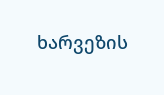ხარვეზის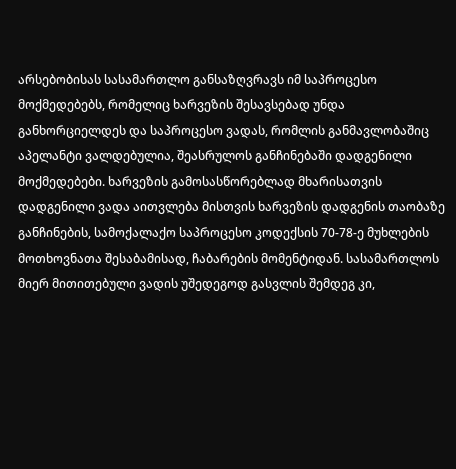არსებობისას სასამართლო განსაზღვრავს იმ საპროცესო მოქმედებებს, რომელიც ხარვეზის შესავსებად უნდა განხორციელდეს და საპროცესო ვადას, რომლის განმავლობაშიც აპელანტი ვალდებულია, შეასრულოს განჩინებაში დადგენილი მოქმედებები. ხარვეზის გამოსასწორებლად მხარისათვის დადგენილი ვადა აითვლება მისთვის ხარვეზის დადგენის თაობაზე განჩინების, სამოქალაქო საპროცესო კოდექსის 70-78-ე მუხლების მოთხოვნათა შესაბამისად, ჩაბარების მომენტიდან. სასამართლოს მიერ მითითებული ვადის უშედეგოდ გასვლის შემდეგ კი,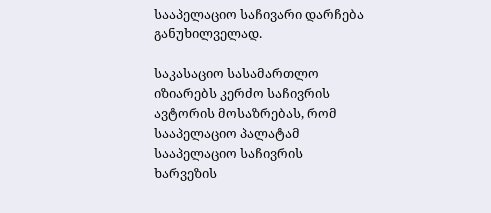სააპელაციო საჩივარი დარჩება განუხილველად.

საკასაციო სასამართლო იზიარებს კერძო საჩივრის ავტორის მოსაზრებას, რომ სააპელაციო პალატამ სააპელაციო საჩივრის ხარვეზის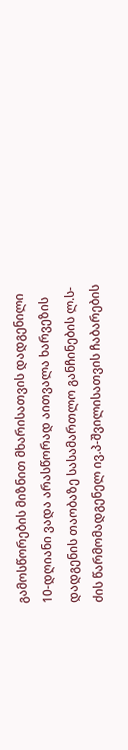გამოსწორების მიზნით მხარისათვის დადგენილი 10-დღიანი ვადა არასწორად აითვალა ხარვეზის დადგენის თაობაზე სასამართლო განჩინების ლ.ს-ძის წარმომადგენელ ივ.პ-შვილისათვის ჩაბარების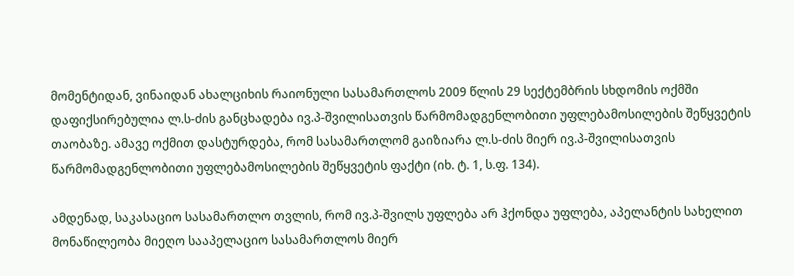მომენტიდან, ვინაიდან ახალციხის რაიონული სასამართლოს 2009 წლის 29 სექტემბრის სხდომის ოქმში დაფიქსირებულია ლ.ს-ძის განცხადება ივ.პ-შვილისათვის წარმომადგენლობითი უფლებამოსილების შეწყვეტის თაობაზე. ამავე ოქმით დასტურდება, რომ სასამართლომ გაიზიარა ლ.ს-ძის მიერ ივ.პ-შვილისათვის წარმომადგენლობითი უფლებამოსილების შეწყვეტის ფაქტი (იხ. ტ. 1, ს.ფ. 134).

ამდენად, საკასაციო სასამართლო თვლის, რომ ივ.პ-შვილს უფლება არ ჰქონდა უფლება, აპელანტის სახელით მონაწილეობა მიეღო სააპელაციო სასამართლოს მიერ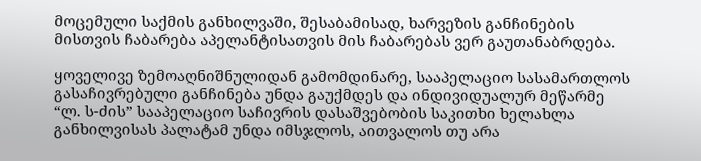მოცემული საქმის განხილვაში, შესაბამისად, ხარვეზის განჩინების მისთვის ჩაბარება აპელანტისათვის მის ჩაბარებას ვერ გაუთანაბრდება.

ყოველივე ზემოაღნიშნულიდან გამომდინარე, სააპელაციო სასამართლოს გასაჩივრებული განჩინება უნდა გაუქმდეს და ინდივიდუალურ მეწარმე “ლ. ს-ძის” სააპელაციო საჩივრის დასაშვებობის საკითხი ხელახლა განხილვისას პალატამ უნდა იმსჯლოს, აითვალოს თუ არა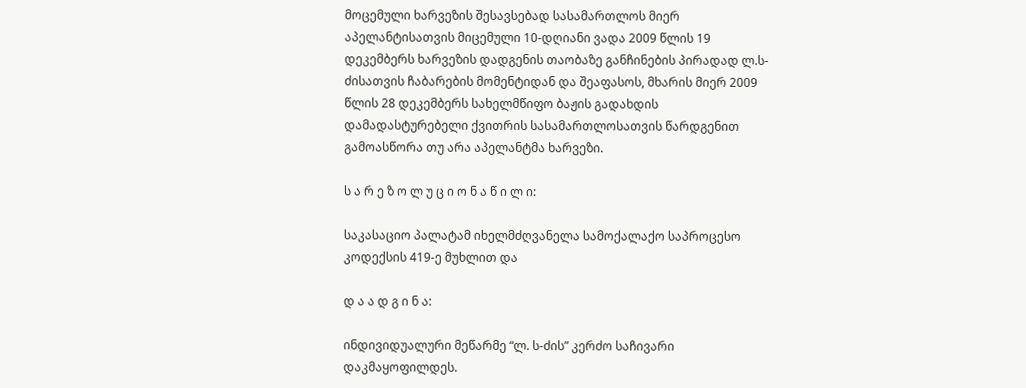მოცემული ხარვეზის შესავსებად სასამართლოს მიერ აპელანტისათვის მიცემული 10-დღიანი ვადა 2009 წლის 19 დეკემბერს ხარვეზის დადგენის თაობაზე განჩინების პირადად ლ.ს-ძისათვის ჩაბარების მომენტიდან და შეაფასოს, მხარის მიერ 2009 წლის 28 დეკემბერს სახელმწიფო ბაჟის გადახდის დამადასტურებელი ქვითრის სასამართლოსათვის წარდგენით გამოასწორა თუ არა აპელანტმა ხარვეზი.

ს ა რ ე ზ ო ლ უ ც ი ო ნ ა წ ი ლ ი:

საკასაციო პალატამ იხელმძღვანელა სამოქალაქო საპროცესო კოდექსის 419-ე მუხლით და

დ ა ა დ გ ი ნ ა:

ინდივიდუალური მეწარმე “ლ. ს-ძის” კერძო საჩივარი დაკმაყოფილდეს.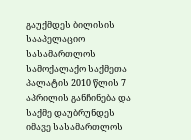გაუქმდეს ბილისის სააპელაციო სასამართლოს სამოქალაქო საქმეთა პალატის 2010 წლის 7 აპრილის განჩინება და საქმე დაუბრუნდეს იმავე სასამართლოს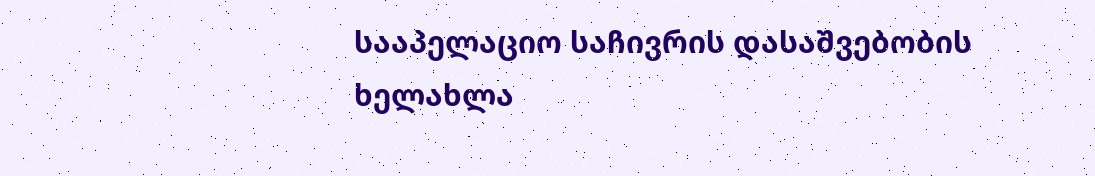სააპელაციო საჩივრის დასაშვებობის ხელახლა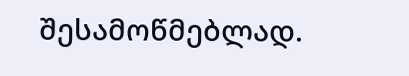შესამოწმებლად.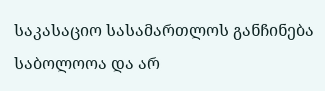საკასაციო სასამართლოს განჩინება საბოლოოა და არ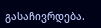გასაჩივრდება.